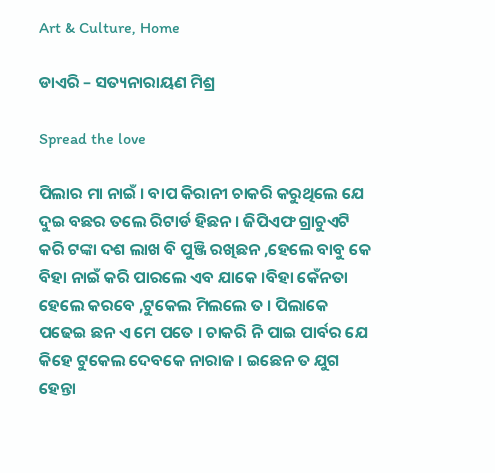Art & Culture, Home

ଡାଏରି – ସତ୍ୟନାରାୟଣ ମିଶ୍ର

Spread the love

ପିଲାର ମା ନାଇଁ । ବାପ କିରାନୀ ଚାକରି କରୁଥିଲେ ଯେ ଦୁଇ ବଛର ତଲେ ରିଟାର୍ଡ ହିଛନ । ଜିପିଏଫ ଗ୍ରାଚୁଏଟି କରି ଟଙ୍କା ଦଶ ଲାଖ ବି ପୁଞ୍ଜି ରଖିଛନ ,ହେଲେ ବାବୁ କେ ବିହା ନାଇଁ କରି ପାରଲେ ଏବ ଯାକେ ।ବିହା କେଁନତା ହେଲେ କରବେ ,ଟୁକେଲ ମିଲଲେ ତ । ପିଲାକେ ପଢେଇ ଛନ ଏ ମେ ପତେ । ଚାକରି ନି ପାଇ ପାର୍ବର ଯେ କିହେ ଟୁକେଲ ଦେବକେ ନାରାଜ । ଇଛେନ ତ ଯୁଗ ହେନ୍ତା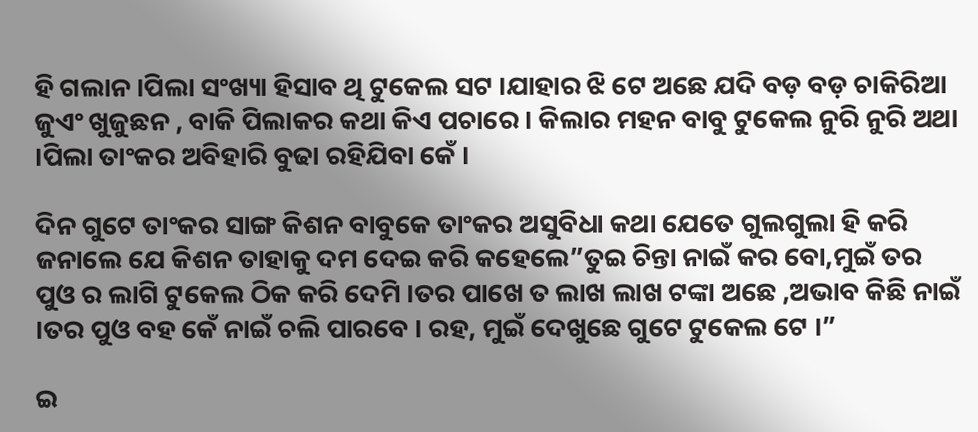ହି ଗଲାନ ।ପିଲା ସଂଖ୍ୟା ହିସାବ ଥି ଟୁକେଲ ସଟ ।ଯାହାର ଝି ଟେ ଅଛେ ଯଦି ବଡ଼ ବଡ଼ ଚାକିରିଆ ଜୁଏଂ ଖୁଜୁଛନ , ବାକି ପିଲାକର କଥା କିଏ ପଚାରେ । କିଲାର ମହନ ବାବୁ ଟୁକେଲ ନୁରି ନୁରି ଅଥା ।ପିଲା ତାଂକର ଅବିହାରି ବୁଢା ରହିଯିବା କେଁ ।

ଦିନ ଗୁଟେ ତାଂକର ସାଙ୍ଗ କିଶନ ବାବୁକେ ତାଂକର ଅସୁବିଧା କଥା ଯେତେ ଗୁଲଗୁଲା ହି କରି ଜନାଲେ ଯେ କିଶନ ତାହାକୁ ଦମ ଦେଇ କରି କହେଲେ”ତୁଇ ଚିନ୍ତା ନାଇଁ କର ବୋ,ମୁଇଁ ତର ପୁଓ ର ଲାଗି ଟୁକେଲ ଠିକ କରି ଦେମି ।ତର ପାଖେ ତ ଲାଖ ଲାଖ ଟଙ୍କା ଅଛେ ,ଅଭାବ କିଛି ନାଇଁ ।ତର ପୁଓ ବହ କେଁ ନାଇଁ ଚଲି ପାରବେ । ରହ, ମୁଇଁ ଦେଖୁଛେ ଗୁଟେ ଟୁକେଲ ଟେ ।”

ଇ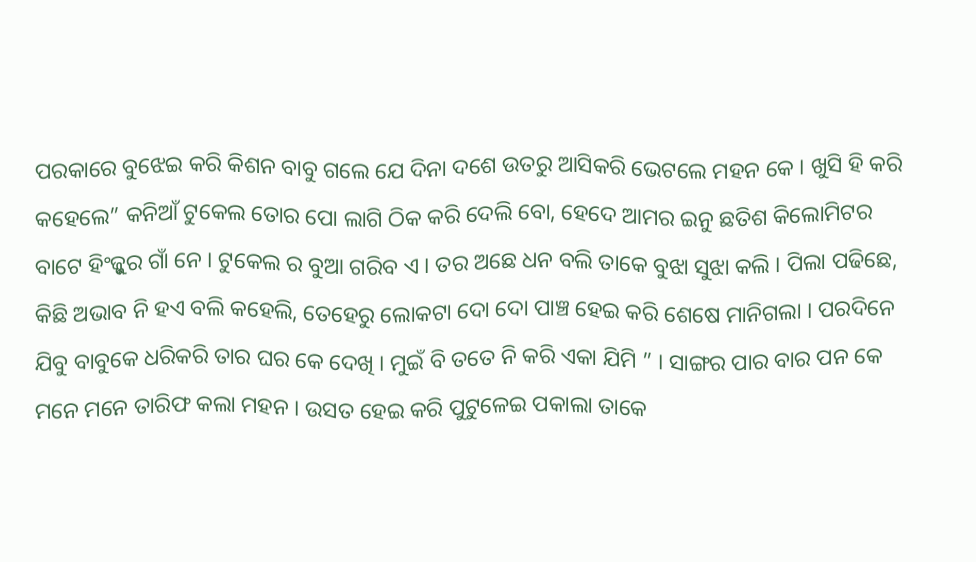ପରକାରେ ବୁଝେଇ କରି କିଶନ ବାବୁ ଗଲେ ଯେ ଦିନା ଦଶେ ଉତରୁ ଆସିକରି ଭେଟଲେ ମହନ କେ । ଖୁସି ହି କରି କହେଲେ” କନିଆଁ ଟୁକେଲ ତୋର ପୋ ଲାଗି ଠିକ କରି ଦେଲି ବୋ, ହେଦେ ଆମର ଇନୁ ଛତିଶ କିଲୋମିଟର ବାଟେ ହିଂଜ୍କୁର ଗାଁ ନେ । ଟୁକେଲ ର ବୁଆ ଗରିବ ଏ । ତର ଅଛେ ଧନ ବଲି ତାକେ ବୁଝା ସୁଝା କଲି । ପିଲା ପଢିଛେ, କିଛି ଅଭାବ ନି ହଏ ବଲି କହେଲି, ତେହେରୁ ଲୋକଟା ଦୋ ଦୋ ପାଞ୍ଚ ହେଇ କରି ଶେଷେ ମାନିଗଲା । ପରଦିନେ ଯିବୁ ବାବୁକେ ଧରିକରି ତାର ଘର କେ ଦେଖି । ମୁଇଁ ବି ତତେ ନି କରି ଏକା ଯିମି ” । ସାଙ୍ଗର ପାର ବାର ପନ କେ ମନେ ମନେ ତାରିଫ କଲା ମହନ । ଉସତ ହେଇ କରି ପୁଟୁଳେଇ ପକାଲା ତାକେ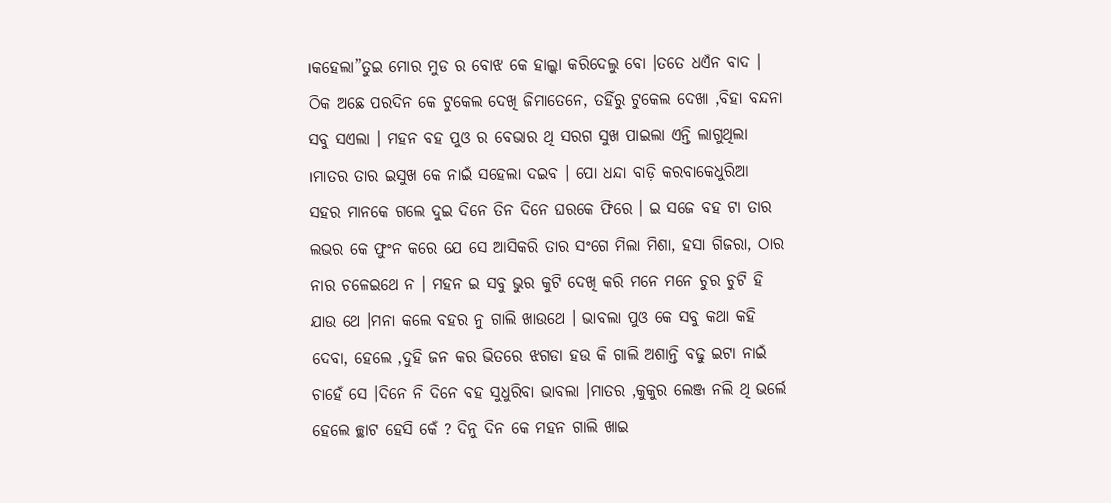।କହେଲା”ତୁଇ ମୋର ମୁଡ ର ବୋଝ କେ ହାଲ୍କା କରିଦେଲୁ ବୋ ।ତତେ ଧଏଁନ ବାଦ । ଠିକ ଅଛେ ପରଦିନ କେ ଟୁକେଲ ଦେଖି ଜିମାତେନେ, ତହିଁରୁ ଟୁକେଲ ଦେଖା ,ବିହା ବନ୍ଦନା ସବୁ ସଏଲା । ମହନ ବହ ପୁଓ ର ବେଭାର ଥି ସରଗ ସୁଖ ପାଇଲା ଏନ୍ତି ଲାଗୁଥିଲା ।ମାତର ତାର ଇସୁଖ କେ ନାଇଁ ସହେଲା ଦଇବ । ପୋ ଧନ୍ଦା ବାଡ଼ି କରବାକେଧୁରିଆ ସହର ମାନକେ ଗଲେ ଦୁଇ ଦିନେ ତିନ ଦିନେ ଘରକେ ଫିରେ । ଇ ସଜେ ବହ ଟା ତାର ଲଭର କେ ଫୁଂନ କରେ ଯେ ସେ ଆସିକରି ତାର ସଂଗେ ମିଲା ମିଶା, ହସା ଗିଜରା, ଠାର ନାର ଚଳେଇଥେ ନ । ମହନ ଇ ସବୁ ଭୁର କୁଟି ଦେଖି କରି ମନେ ମନେ ଚୁର ଚୁଟି ହି ଯାଉ ଥେ ।ମନା କଲେ ବହର ନୁ ଗାଲି ଖାଉଥେ । ଭାବଲା ପୁଓ କେ ସବୁ କଥା କହି ଦେବା, ହେଲେ ,ଦୁହି ଜନ କର ଭିତରେ ଝଗଡା ହଉ କି ଗାଲି ଅଶାନ୍ତି ବଢୁ ଇଟା ନାଇଁ ଚାହେଁ ସେ ।ଦିନେ ନି ଦିନେ ବହ ସୁଧୁରିବା ଭାବଲା ।ମାତର ,କୁକୁର ଲେଞ୍ଜ ନଲି ଥି ଭର୍ଲେ ହେଲେ ଚ୍ଛାଟ ହେସି କେଁ ? ଦିନୁ ଦିନ କେ ମହନ ଗାଲି ଖାଇ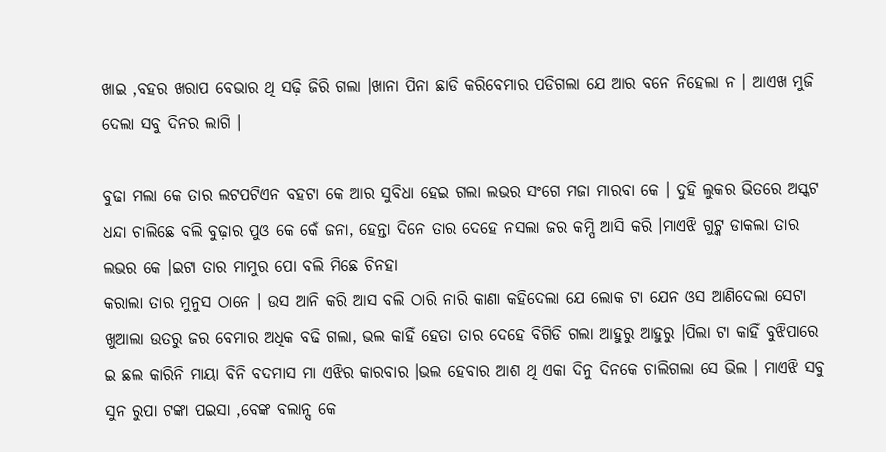ଖାଇ ,ବହର ଖରାପ ବେଭାର ଥି ସଢ଼ି ଜିରି ଗଲା ।ଖାନା ପିନା ଛାଡି କରିବେମାର ପଡିଗଲା ଯେ ଆର ବନେ ନିହେଲା ନ । ଆଏଖ ମୁଜି ଦେଲା ସବୁ ଦିନର ଲାଗି ।

ବୁଢା ମଲା କେ ତାର ଲଟପଟିଏନ ବହଟା କେ ଆର ସୁବିଧା ହେଇ ଗଲା ଲଭର ସଂଗେ ମଜା ମାରବା କେ । ଦୁହି ଲୁକର ଭିତରେ ଅସ୍କଟ ଧନ୍ଦା ଚାଲିଛେ ବଲି ବୁଢ଼ାର ପୁଓ କେ କେଁ ଜନା, ହେନ୍ତା ଦିନେ ତାର ଦେହେ ନସଲା ଜର କମ୍ପି ଆସି କରି ।ମାଏଝି ଗୁଟ୍କ ଡାକଲା ତାର ଲଭର କେ ।ଇଟା ତାର ମାମୁର ପୋ ବଲି ମିଛେ ଚିନହା
କରାଲା ତାର ମୁନୁସ ଠାନେ । ଉସ ଆନି କରି ଆସ ବଲି ଠାରି ନାରି କାଣା କହିଦେଲା ଯେ ଲୋକ ଟା ଯେନ ଓସ ଆଣିଦେଲା ସେଟା ଖୁଆଲା ଉତରୁ ଜର ବେମାର ଅଧିକ ବଢି ଗଲା, ଭଲ କାହିଁ ହେତା ତାର ଦେହେ ବିଗିଡି ଗଲା ଆହୁରୁ ଆହୁରୁ ।ପିଲା ଟା କାହିଁ ବୁଝିପାରେ ଇ ଛଲ କାରିନି ମାୟା ବିନି ବଦମାସ ମା ଏଝିର କାରବାର ।ଭଲ ହେବାର ଆଶ ଥି ଏକା ଦିନୁ ଦିନକେ ଚାଲିଗଲା ସେ ଭିଲ । ମାଏଝି ସବୁ ସୁନ ରୁପା ଟଙ୍କା ପଇସା ,ବେଙ୍କ ବଲାନ୍ସ କେ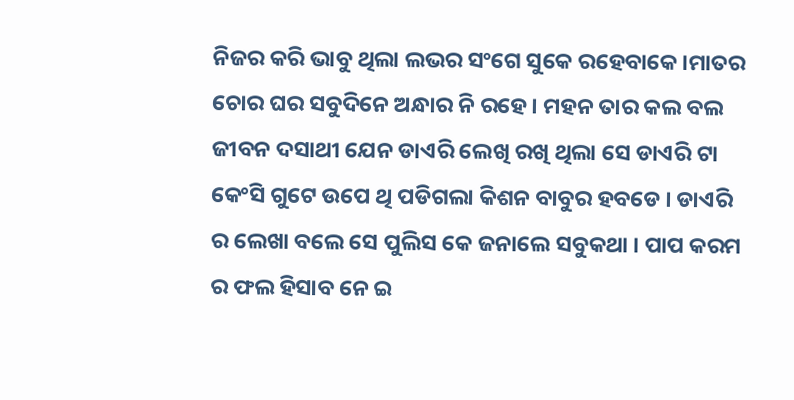ନିଜର କରି ଭାବୁ ଥିଲା ଲଭର ସଂଗେ ସୁକେ ରହେବାକେ ।ମାତର ଚୋର ଘର ସବୁଦିନେ ଅନ୍ଧାର ନି ରହେ । ମହନ ତାର କଲ ବଲ ଜୀବନ ଦସାଥୀ ଯେନ ଡାଏରି ଲେଖି ରଖି ଥିଲା ସେ ଡାଏରି ଟା କେଂସି ଗୁଟେ ଉପେ ଥି ପଡିଗଲା କିଶନ ବାବୁର ହବଡେ । ଡାଏରି ର ଲେଖା ବଲେ ସେ ପୁଲିସ କେ ଜନାଲେ ସବୁକଥା । ପାପ କରମ ର ଫଲ ହିସାବ ନେ ଇ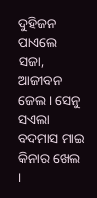ଦୁହିଜନ ପାଏଲେ ସଜା, ଆଜୀବନ ଜେଲ । ସେନୁ ସଏଲା ବଦମାସ ମାଇ କିନାର ଖେଲ ।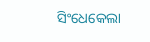ସିଂଧେକେଲା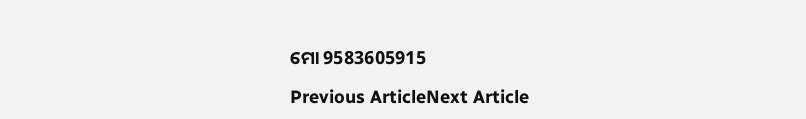ମୋ 9583605915

Previous ArticleNext Article